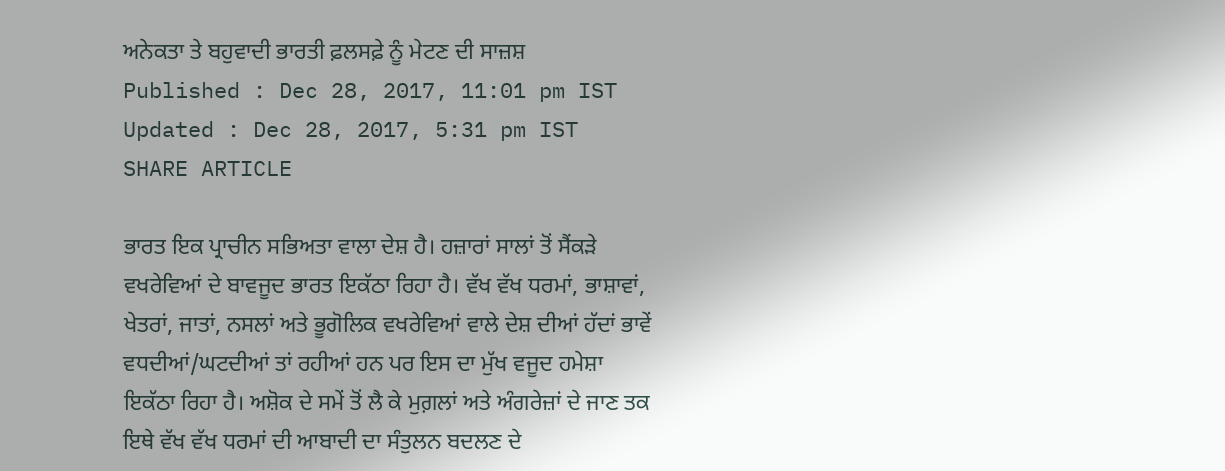ਅਨੇਕਤਾ ਤੇ ਬਹੁਵਾਦੀ ਭਾਰਤੀ ਫ਼ਲਸਫ਼ੇ ਨੂੰ ਮੇਟਣ ਦੀ ਸਾਜ਼ਸ਼
Published : Dec 28, 2017, 11:01 pm IST
Updated : Dec 28, 2017, 5:31 pm IST
SHARE ARTICLE

ਭਾਰਤ ਇਕ ਪ੍ਰਾਚੀਨ ਸਭਿਅਤਾ ਵਾਲਾ ਦੇਸ਼ ਹੈ। ਹਜ਼ਾਰਾਂ ਸਾਲਾਂ ਤੋਂ ਸੈਂਕੜੇ ਵਖਰੇਵਿਆਂ ਦੇ ਬਾਵਜੂਦ ਭਾਰਤ ਇਕੱਠਾ ਰਿਹਾ ਹੈ। ਵੱਖ ਵੱਖ ਧਰਮਾਂ, ਭਾਸ਼ਾਵਾਂ, ਖੇਤਰਾਂ, ਜਾਤਾਂ, ਨਸਲਾਂ ਅਤੇ ਭੂਗੋਲਿਕ ਵਖਰੇਵਿਆਂ ਵਾਲੇ ਦੇਸ਼ ਦੀਆਂ ਹੱਦਾਂ ਭਾਵੇਂ ਵਧਦੀਆਂ/ਘਟਦੀਆਂ ਤਾਂ ਰਹੀਆਂ ਹਨ ਪਰ ਇਸ ਦਾ ਮੁੱਖ ਵਜੂਦ ਹਮੇਸ਼ਾ ਇਕੱਠਾ ਰਿਹਾ ਹੈ। ਅਸ਼ੋਕ ਦੇ ਸਮੇਂ ਤੋਂ ਲੈ ਕੇ ਮੁਗ਼ਲਾਂ ਅਤੇ ਅੰਗਰੇਜ਼ਾਂ ਦੇ ਜਾਣ ਤਕ ਇਥੇ ਵੱਖ ਵੱਖ ਧਰਮਾਂ ਦੀ ਆਬਾਦੀ ਦਾ ਸੰਤੁਲਨ ਬਦਲਣ ਦੇ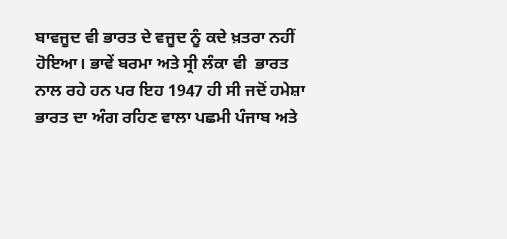ਬਾਵਜੂਦ ਵੀ ਭਾਰਤ ਦੇ ਵਜੂਦ ਨੂੰ ਕਦੇ ਖ਼ਤਰਾ ਨਹੀਂ ਹੋਇਆ। ਭਾਵੇਂ ਬਰਮਾ ਅਤੇ ਸ੍ਰੀ ਲੰਕਾ ਵੀ  ਭਾਰਤ ਨਾਲ ਰਹੇ ਹਨ ਪਰ ਇਹ 1947 ਹੀ ਸੀ ਜਦੋਂ ਹਮੇਸ਼ਾ ਭਾਰਤ ਦਾ ਅੰਗ ਰਹਿਣ ਵਾਲਾ ਪਛਮੀ ਪੰਜਾਬ ਅਤੇ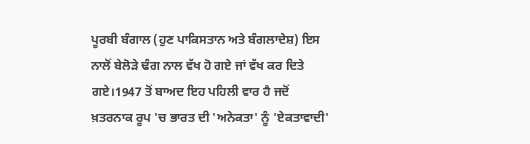ਪੂਰਬੀ ਬੰਗਾਲ (ਹੁਣ ਪਾਕਿਸਤਾਨ ਅਤੇ ਬੰਗਲਾਦੇਸ਼) ਇਸ ਨਾਲੋਂ ਬੇਲੋੜੇ ਢੰਗ ਨਾਲ ਵੱਖ ਹੋ ਗਏ ਜਾਂ ਵੱਖ ਕਰ ਦਿਤੇ ਗਏ।1947 ਤੋਂ ਬਾਅਦ ਇਹ ਪਹਿਲੀ ਵਾਰ ਹੈ ਜਦੋਂ ਖ਼ਤਰਨਾਕ ਰੂਪ 'ਚ ਭਾਰਤ ਦੀ 'ਅਨੇਕਤਾ' ਨੂੰ 'ਏਕਤਾਵਾਦੀ'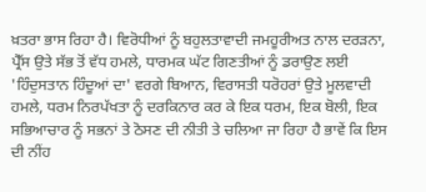ਖ਼ਤਰਾ ਭਾਸ ਰਿਹਾ ਹੈ। ਵਿਰੋਧੀਆਂ ਨੂੰ ਬਹੁਲਤਾਵਾਦੀ ਜਮਹੂਰੀਅਤ ਨਾਲ ਦਰੜਨਾ, ਪ੍ਰੈੱਸ ਉਤੇ ਸੱਭ ਤੋਂ ਵੱਧ ਹਮਲੇ, ਧਾਰਮਕ ਘੱਟ ਗਿਣਤੀਆਂ ਨੂੰ ਡਰਾਉਣ ਲਈ 'ਹਿੰਦੁਸਤਾਨ ਹਿੰਦੂਆਂ ਦਾ' ਵਰਗੇ ਬਿਆਨ, ਵਿਰਾਸਤੀ ਧਰੋਹਰਾਂ ਉਤੇ ਮੂਲਵਾਦੀ ਹਮਲੇ, ਧਰਮ ਨਿਰਪੱਖਤਾ ਨੂੰ ਦਰਕਿਨਾਰ ਕਰ ਕੇ ਇਕ ਧਰਮ, ਇਕ ਬੋਲੀ, ਇਕ ਸਭਿਆਚਾਰ ਨੂੰ ਸਭਨਾਂ ਤੇ ਠੋਸਣ ਦੀ ਨੀਤੀ ਤੇ ਚਲਿਆ ਜਾ ਰਿਹਾ ਹੈ ਭਾਵੇਂ ਕਿ ਇਸ ਦੀ ਨੀਂਹ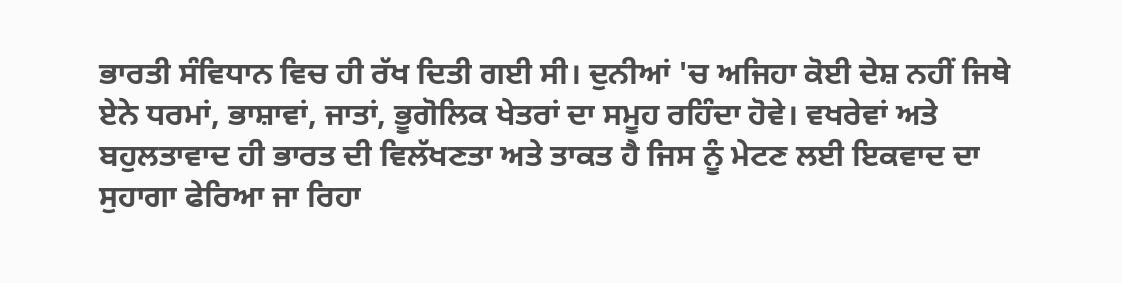ਭਾਰਤੀ ਸੰਵਿਧਾਨ ਵਿਚ ਹੀ ਰੱਖ ਦਿਤੀ ਗਈ ਸੀ। ਦੁਨੀਆਂ 'ਚ ਅਜਿਹਾ ਕੋਈ ਦੇਸ਼ ਨਹੀਂ ਜਿਥੇ ਏਨੇ ਧਰਮਾਂ, ਭਾਸ਼ਾਵਾਂ, ਜਾਤਾਂ, ਭੂਗੋਲਿਕ ਖੇਤਰਾਂ ਦਾ ਸਮੂਹ ਰਹਿੰਦਾ ਹੋਵੇ। ਵਖਰੇਵਾਂ ਅਤੇ ਬਹੁਲਤਾਵਾਦ ਹੀ ਭਾਰਤ ਦੀ ਵਿਲੱਖਣਤਾ ਅਤੇ ਤਾਕਤ ਹੈ ਜਿਸ ਨੂੰ ਮੇਟਣ ਲਈ ਇਕਵਾਦ ਦਾ ਸੁਹਾਗਾ ਫੇਰਿਆ ਜਾ ਰਿਹਾ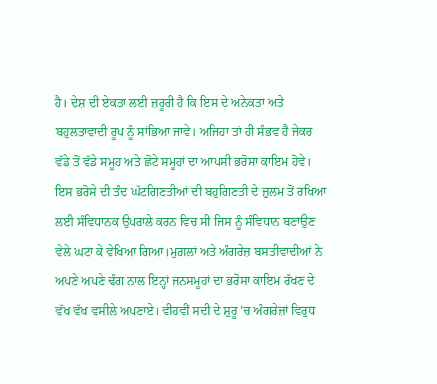ਹੈ। ਦੇਸ਼ ਦੀ ਏਕਤਾ ਲਈ ਜ਼ਰੂਰੀ ਹੈ ਕਿ ਇਸ ਦੇ ਅਨੇਕਤਾ ਅਤੇ ਬਹੁਲਤਾਵਾਦੀ ਰੂਪ ਨੂੰ ਸਾਂਭਿਆ ਜਾਵੇ। ਅਜਿਹਾ ਤਾਂ ਹੀ ਸੰਭਵ ਹੈ ਜੇਕਰ ਵੱਡੇ ਤੋਂ ਵੱਡੇ ਸਮੂਹ ਅਤੇ ਛੋਟੇ ਸਮੂਹਾਂ ਦਾ ਆਪਸੀ ਭਰੋਸਾ ਕਾਇਮ ਹੋਵੇ। ਇਸ ਭਰੋਸੇ ਦੀ ਤੰਦ ਘੱਟਗਿਣਤੀਆਂ ਦੀ ਬਹੁਗਿਣਤੀ ਦੇ ਜ਼ੁਲਮ ਤੋਂ ਰਖਿਆ ਲਈ ਸੰਵਿਧਾਨਕ ਉਪਰਾਲੇ ਕਰਨ ਵਿਚ ਸੀ ਜਿਸ ਨੂੰ ਸੰਵਿਧਾਨ ਬਣਾਉਣ ਵੇਲੇ ਘਟਾ ਕੇ ਵੇਖਿਆ ਗਿਆ।ਮੁਗ਼ਲਾਂ ਅਤੇ ਅੰਗਰੇਜ਼ ਬਸਤੀਵਾਦੀਆਂ ਨੇ ਅਪਣੇ ਅਪਣੇ ਢੰਗ ਨਾਲ ਇਨ੍ਹਾਂ ਜਨਸਮੂਹਾਂ ਦਾ ਭਰੋਸਾ ਕਾਇਮ ਰੱਖਣ ਦੇ ਵੱਖ ਵੱਖ ਵਸੀਲੇ ਅਪਣਾਏ। ਵੀਹਵੀਂ ਸਦੀ ਦੇ ਸ਼ੁਰੂ 'ਚ ਅੰਗਰੇਜ਼ਾਂ ਵਿਰੁਧ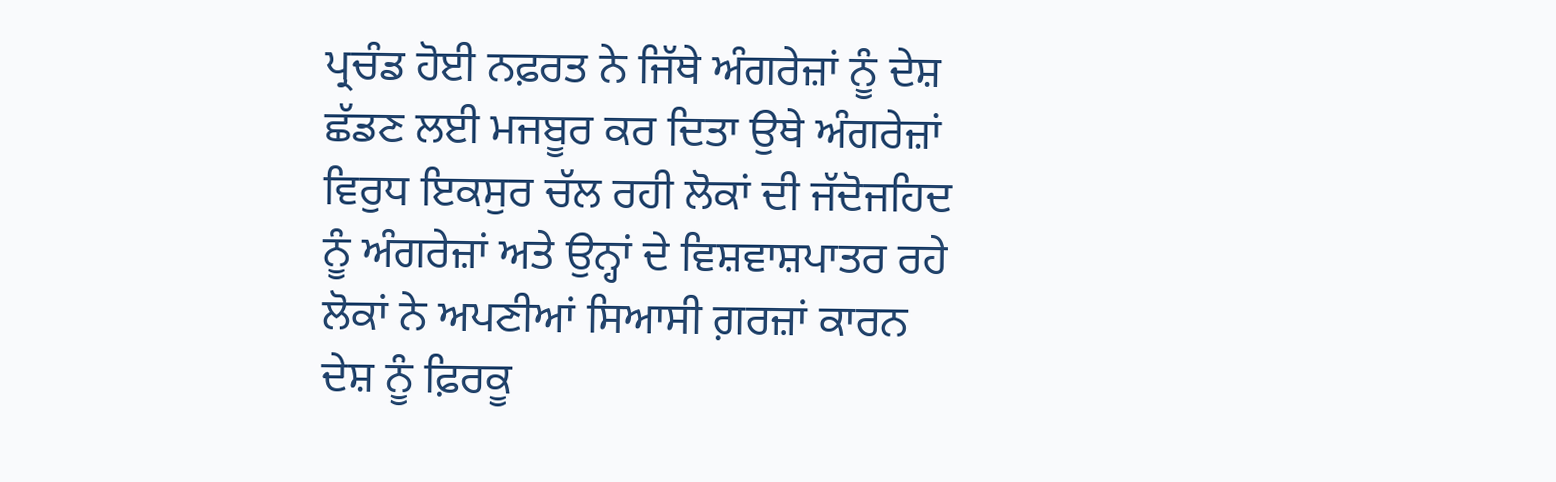ਪ੍ਰਚੰਡ ਹੋਈ ਨਫ਼ਰਤ ਨੇ ਜਿੱਥੇ ਅੰਗਰੇਜ਼ਾਂ ਨੂੰ ਦੇਸ਼ ਛੱਡਣ ਲਈ ਮਜਬੂਰ ਕਰ ਦਿਤਾ ਉਥੇ ਅੰਗਰੇਜ਼ਾਂ ਵਿਰੁਧ ਇਕਸੁਰ ਚੱਲ ਰਹੀ ਲੋਕਾਂ ਦੀ ਜੱਦੋਜਹਿਦ ਨੂੰ ਅੰਗਰੇਜ਼ਾਂ ਅਤੇ ਉਨ੍ਹਾਂ ਦੇ ਵਿਸ਼ਵਾਸ਼ਪਾਤਰ ਰਹੇ ਲੋਕਾਂ ਨੇ ਅਪਣੀਆਂ ਸਿਆਸੀ ਗ਼ਰਜ਼ਾਂ ਕਾਰਨ ਦੇਸ਼ ਨੂੰ ਫ਼ਿਰਕੂ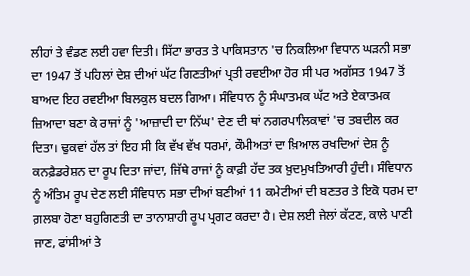ਲੀਹਾਂ ਤੇ ਵੰਡਣ ਲਈ ਹਵਾ ਦਿਤੀ। ਸਿੱਟਾ ਭਾਰਤ ਤੇ ਪਾਕਿਸਤਾਨ 'ਚ ਨਿਕਲਿਆ ਵਿਧਾਨ ਘੜਨੀ ਸਭਾ ਦਾ 1947 ਤੋਂ ਪਹਿਲਾਂ ਦੇਸ਼ ਦੀਆਂ ਘੱਟ ਗਿਣਤੀਆਂ ਪ੍ਰਤੀ ਰਵਈਆ ਹੋਰ ਸੀ ਪਰ ਅਗੱਸਤ 1947 ਤੋਂ ਬਾਅਦ ਇਹ ਰਵਈਆ ਬਿਲਕੁਲ ਬਦਲ ਗਿਆ। ਸੰਵਿਧਾਨ ਨੂੰ ਸੰਘਾਤਮਕ ਘੱਟ ਅਤੇ ਏਕਾਤਮਕ ਜ਼ਿਆਦਾ ਬਣਾ ਕੇ ਰਾਜਾਂ ਨੂੰ 'ਆਜ਼ਾਦੀ ਦਾ ਨਿੱਘ' ਦੇਣ ਦੀ ਥਾਂ ਨਗਰਪਾਲਿਕਾਵਾਂ 'ਚ ਤਬਦੀਲ ਕਰ ਦਿਤਾ। ਢੁਕਵਾਂ ਹੱਲ ਤਾਂ ਇਹ ਸੀ ਕਿ ਵੱਖ ਵੱਖ ਧਰਮਾਂ, ਕੌਮੀਅਤਾਂ ਦਾ ਖ਼ਿਆਲ ਰਖਦਿਆਂ ਦੇਸ਼ ਨੂੰ ਕਨਫ਼ੈਡਰੇਸ਼ਨ ਦਾ ਰੂਪ ਦਿਤਾ ਜਾਂਦਾ, ਜਿੱਥੇ ਰਾਜਾਂ ਨੂੰ ਕਾਫ਼ੀ ਹੱਦ ਤਕ ਖ਼ੁਦਮੁਖਤਿਆਰੀ ਹੁੰਦੀ। ਸੰਵਿਧਾਨ ਨੂੰ ਅੰਤਿਮ ਰੂਪ ਦੇਣ ਲਈ ਸੰਵਿਧਾਨ ਸਭਾ ਦੀਆਂ ਬਣੀਆਂ 11 ਕਮੇਟੀਆਂ ਦੀ ਬਣਤਰ ਤੇ ਇਕੋ ਧਰਮ ਦਾ ਗ਼ਲਬਾ ਹੋਣਾ ਬਹੁਗਿਣਤੀ ਦਾ ਤਾਨਾਸ਼ਾਹੀ ਰੂਪ ਪ੍ਰਗਟ ਕਰਦਾ ਹੈ। ਦੇਸ਼ ਲਈ ਜੇਲਾਂ ਕੱਟਣ, ਕਾਲੇ ਪਾਣੀ ਜਾਣ, ਫਾਂਸੀਆਂ ਤੇ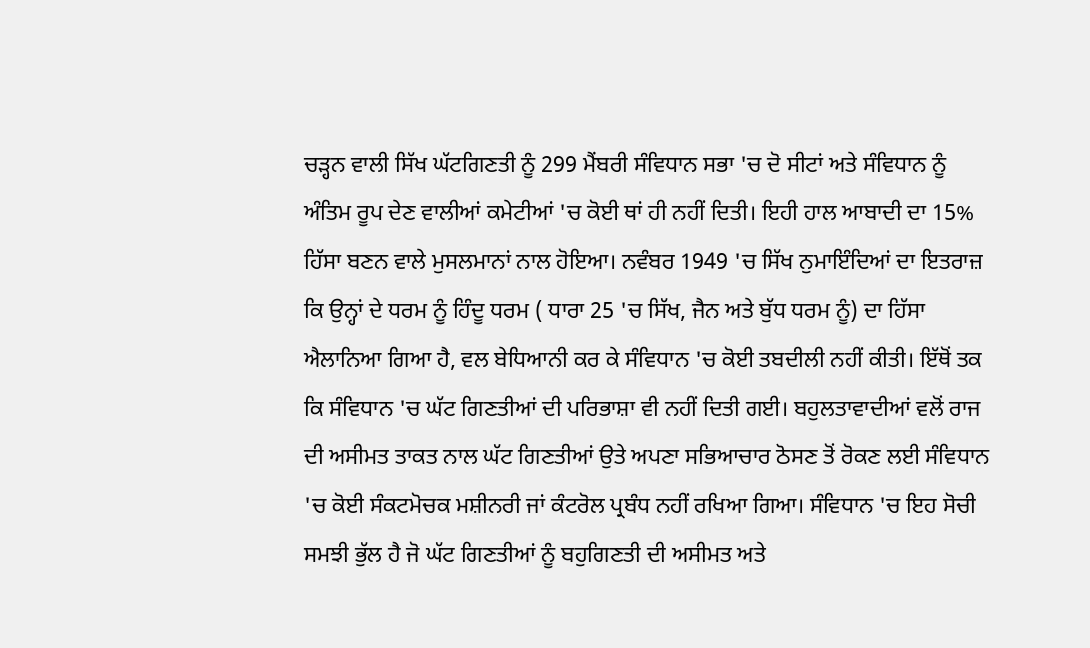ਚੜ੍ਹਨ ਵਾਲੀ ਸਿੱਖ ਘੱਟਗਿਣਤੀ ਨੂੰ 299 ਮੈਂਬਰੀ ਸੰਵਿਧਾਨ ਸਭਾ 'ਚ ਦੋ ਸੀਟਾਂ ਅਤੇ ਸੰਵਿਧਾਨ ਨੂੰ ਅੰਤਿਮ ਰੂਪ ਦੇਣ ਵਾਲੀਆਂ ਕਮੇਟੀਆਂ 'ਚ ਕੋਈ ਥਾਂ ਹੀ ਨਹੀਂ ਦਿਤੀ। ਇਹੀ ਹਾਲ ਆਬਾਦੀ ਦਾ 15% ਹਿੱਸਾ ਬਣਨ ਵਾਲੇ ਮੁਸਲਮਾਨਾਂ ਨਾਲ ਹੋਇਆ। ਨਵੰਬਰ 1949 'ਚ ਸਿੱਖ ਨੁਮਾਇੰਦਿਆਂ ਦਾ ਇਤਰਾਜ਼ ਕਿ ਉਨ੍ਹਾਂ ਦੇ ਧਰਮ ਨੂੰ ਹਿੰਦੂ ਧਰਮ ( ਧਾਰਾ 25 'ਚ ਸਿੱਖ, ਜੈਨ ਅਤੇ ਬੁੱਧ ਧਰਮ ਨੂੰ) ਦਾ ਹਿੱਸਾ ਐਲਾਨਿਆ ਗਿਆ ਹੈ, ਵਲ ਬੇਧਿਆਨੀ ਕਰ ਕੇ ਸੰਵਿਧਾਨ 'ਚ ਕੋਈ ਤਬਦੀਲੀ ਨਹੀਂ ਕੀਤੀ। ਇੱਥੋਂ ਤਕ ਕਿ ਸੰਵਿਧਾਨ 'ਚ ਘੱਟ ਗਿਣਤੀਆਂ ਦੀ ਪਰਿਭਾਸ਼ਾ ਵੀ ਨਹੀਂ ਦਿਤੀ ਗਈ। ਬਹੁਲਤਾਵਾਦੀਆਂ ਵਲੋਂ ਰਾਜ ਦੀ ਅਸੀਮਤ ਤਾਕਤ ਨਾਲ ਘੱਟ ਗਿਣਤੀਆਂ ਉਤੇ ਅਪਣਾ ਸਭਿਆਚਾਰ ਠੋਸਣ ਤੋਂ ਰੋਕਣ ਲਈ ਸੰਵਿਧਾਨ 'ਚ ਕੋਈ ਸੰਕਟਮੋਚਕ ਮਸ਼ੀਨਰੀ ਜਾਂ ਕੰਟਰੋਲ ਪ੍ਰਬੰਧ ਨਹੀਂ ਰਖਿਆ ਗਿਆ। ਸੰਵਿਧਾਨ 'ਚ ਇਹ ਸੋਚੀ ਸਮਝੀ ਭੁੱਲ ਹੈ ਜੋ ਘੱਟ ਗਿਣਤੀਆਂ ਨੂੰ ਬਹੁਗਿਣਤੀ ਦੀ ਅਸੀਮਤ ਅਤੇ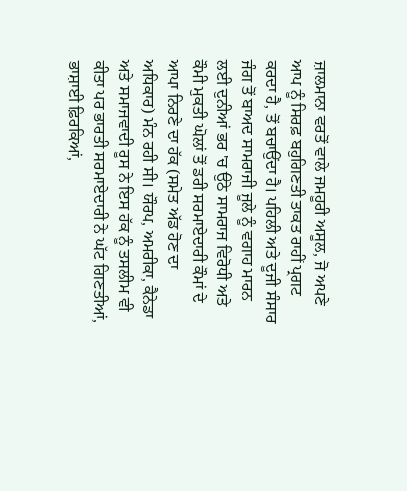ਜ਼ਾਲਮਾਨਾ ਵਰਤੋਂ ਵਾਲੇ ਜਮਹੂਰੀ ਅਸੂਲ, ਜੋ ਅਪਣੇ ਆਪ ਨੂੰ ਸਿਰਫ਼ ਬਹੁਗਿਣਤੀ ਤਾਕਤ ਰਾਹੀਂ ਪ੍ਰਗਟ ਕਰਦਾ ਹੈ, ਤੋਂ ਬਚਾਉਂਦਾ ਹੈ। ਪਹਿਲੀ ਅਤੇ ਦੂਜੀ ਸੰਸਾਰ ਜੰਗ ਤੋਂ ਬਾਅਦ ਸਾਮਰਾਜੀ ਜੂਲੇ ਨੂੰ ਵਗਾਹ ਮਾਰਨ ਲਈ ਦੁਨੀਆਂ ਭਰ 'ਚ ਉਠੇ ਸਾਮਰਾਜ ਵਿਰੋਧੀ ਅਤੇ ਕੌਮੀ ਮੁਕਤੀ ਘੋਲਾਂ ਤੋਂ ਡਰੀ ਸਰਮਾਏਦਾਰੀ ਕੌਮਾਂ ਦੇ ਆਪਾ ਨਿਰਣੇ ਦਾ ਹੱਕ (ਸਮੇਤ ਅੱਡ ਹੋਣ ਦਾ ਅਧਿਕਾਰ) ਮੰਨ ਰਹੀ ਸੀ। ਯੌਰਪ, ਅਮਰੀਕਾ, ਕੈਨੇਡਾ ਅਤੇ ਸਮਾਜਵਾਦੀ ਰੂਸ ਨੇ ਇਸ ਹੱਕ ਨੂੰ ਤਸਲੀਮ ਵੀ ਕੀਤਾ ਪਰ ਭਾਰਤੀ ਸਰਮਾਏਦਾਰੀ ਨੇ ਘੱਟ ਗਿਣਤੀਆਂ, ਭਾਸ਼ਾਈ ਫ਼ਿਰਕਿਆਂ,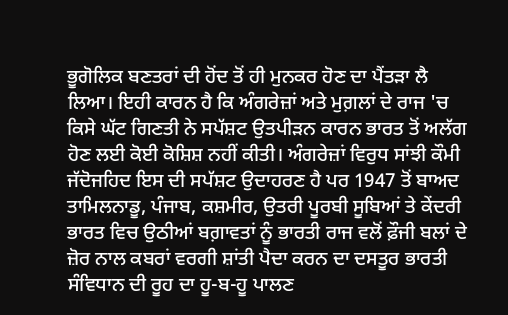ਭੂਗੋਲਿਕ ਬਣਤਰਾਂ ਦੀ ਹੋਂਦ ਤੋਂ ਹੀ ਮੁਨਕਰ ਹੋਣ ਦਾ ਪੈਂਤੜਾ ਲੈ ਲਿਆ। ਇਹੀ ਕਾਰਨ ਹੈ ਕਿ ਅੰਗਰੇਜ਼ਾਂ ਅਤੇ ਮੁਗ਼ਲਾਂ ਦੇ ਰਾਜ 'ਚ ਕਿਸੇ ਘੱਟ ਗਿਣਤੀ ਨੇ ਸਪੱਸ਼ਟ ਉਤਪੀੜਨ ਕਾਰਨ ਭਾਰਤ ਤੋਂ ਅਲੱਗ ਹੋਣ ਲਈ ਕੋਈ ਕੋਸ਼ਿਸ਼ ਨਹੀਂ ਕੀਤੀ। ਅੰਗਰੇਜ਼ਾਂ ਵਿਰੁਧ ਸਾਂਝੀ ਕੌਮੀ ਜੱਦੋਜਹਿਦ ਇਸ ਦੀ ਸਪੱਸ਼ਟ ਉਦਾਹਰਣ ਹੈ ਪਰ 1947 ਤੋਂ ਬਾਅਦ ਤਾਮਿਲਨਾਡੂ, ਪੰਜਾਬ, ਕਸ਼ਮੀਰ, ਉਤਰੀ ਪੂਰਬੀ ਸੂਬਿਆਂ ਤੇ ਕੇਂਦਰੀ ਭਾਰਤ ਵਿਚ ਉਠੀਆਂ ਬਗ਼ਾਵਤਾਂ ਨੂੰ ਭਾਰਤੀ ਰਾਜ ਵਲੋਂ ਫ਼ੌਜੀ ਬਲਾਂ ਦੇ ਜ਼ੋਰ ਨਾਲ ਕਬਰਾਂ ਵਰਗੀ ਸ਼ਾਂਤੀ ਪੈਦਾ ਕਰਨ ਦਾ ਦਸਤੂਰ ਭਾਰਤੀ ਸੰਵਿਧਾਨ ਦੀ ਰੂਹ ਦਾ ਹੂ-ਬ-ਹੂ ਪਾਲਣ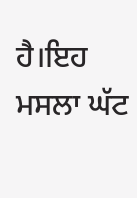ਹੈ।ਇਹ ਮਸਲਾ ਘੱਟ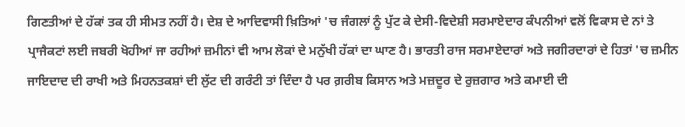ਗਿਣਤੀਆਂ ਦੇ ਹੱਕਾਂ ਤਕ ਹੀ ਸੀਮਤ ਨਹੀਂ ਹੈ। ਦੇਸ਼ ਦੇ ਆਦਿਵਾਸੀ ਖ਼ਿਤਿਆਂ 'ਚ ਜੰਗਲਾਂ ਨੂੰ ਪੁੱਟ ਕੇ ਦੇਸੀ-ਵਿਦੇਸ਼ੀ ਸਰਮਾਏਦਾਰ ਕੰਪਨੀਆਂ ਵਲੋਂ ਵਿਕਾਸ ਦੇ ਨਾਂ ਤੇ ਪ੍ਰਾਜੈਕਟਾਂ ਲਈ ਜਬਰੀ ਖੋਹੀਆਂ ਜਾ ਰਹੀਆਂ ਜ਼ਮੀਨਾਂ ਵੀ ਆਮ ਲੋਕਾਂ ਦੇ ਮਨੁੱਖੀ ਹੱਕਾਂ ਦਾ ਘਾਣ ਹੈ। ਭਾਰਤੀ ਰਾਜ ਸਰਮਾਏਦਾਰਾਂ ਅਤੇ ਜਗੀਰਦਾਰਾਂ ਦੇ ਹਿਤਾਂ 'ਚ ਜ਼ਮੀਨ ਜਾਇਦਾਦ ਦੀ ਰਾਖੀ ਅਤੇ ਮਿਹਨਤਕਸ਼ਾਂ ਦੀ ਲੁੱਟ ਦੀ ਗਰੰਟੀ ਤਾਂ ਦਿੰਦਾ ਹੈ ਪਰ ਗ਼ਰੀਬ ਕਿਸਾਨ ਅਤੇ ਮਜ਼ਦੂਰ ਦੇ ਰੁਜ਼ਗਾਰ ਅਤੇ ਕਮਾਈ ਦੀ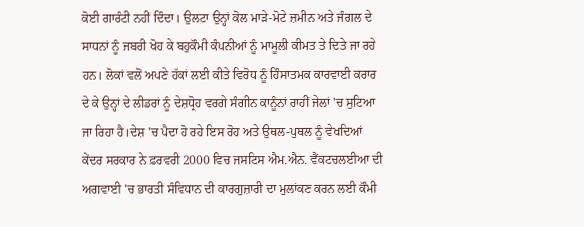ਕੋਈ ਗਾਰੰਟੀ ਨਹੀਂ ਦਿੰਦਾ। ਉਲਟਾ ਉਨ੍ਹਾਂ ਕੋਲ ਮਾੜੇ-ਮੋਟੇ ਜ਼ਮੀਨ ਅਤੇ ਜੰਗਲ ਦੇ ਸਾਧਨਾਂ ਨੂੰ ਜਬਰੀ ਖੋਹ ਕੇ ਬਹੁਕੌਮੀ ਕੰਪਨੀਆਂ ਨੂੰ ਮਾਮੂਲੀ ਕੀਮਤ ਤੇ ਦਿਤੇ ਜਾ ਰਹੇ ਹਨ। ਲੋਕਾਂ ਵਲੋਂ ਅਪਣੇ ਹੱਕਾਂ ਲਈ ਕੀਤੇ ਵਿਰੋਧ ਨੂੰ ਹਿੰਸਾਤਮਕ ਕਾਰਵਾਈ ਕਰਾਰ ਦੇ ਕੇ ਉਨ੍ਹਾਂ ਦੇ ਲੀਡਰਾਂ ਨੂੰ ਦੇਸ਼ਧ੍ਰੋਹ ਵਰਗੇ ਸੰਗੀਨ ਕਾਨੂੰਨਾਂ ਰਾਹੀਂ ਜੇਲਾਂ 'ਚ ਸੁਟਿਆ ਜਾ ਰਿਹਾ ਹੈ।ਦੇਸ਼ 'ਚ ਪੈਦਾ ਹੋ ਰਹੇ ਇਸ ਰੋਹ ਅਤੇ ਉਥਲ-ਪੁਥਲ ਨੂੰ ਵੇਖਦਿਆਂ ਕੇਂਦਰ ਸਰਕਾਰ ਨੇ ਫ਼ਰਵਰੀ 2000 ਵਿਚ ਜਸਟਿਸ ਐਮ.ਐਨ. ਵੈਂਕਟਚਲਈਆ ਦੀ ਅਗਵਾਈ 'ਚ ਭਾਰਤੀ ਸੰਵਿਧਾਨ ਦੀ ਕਾਰਗੁਜ਼ਾਰੀ ਦਾ ਮੁਲਾਂਕਣ ਕਰਨ ਲਈ ਕੌਮੀ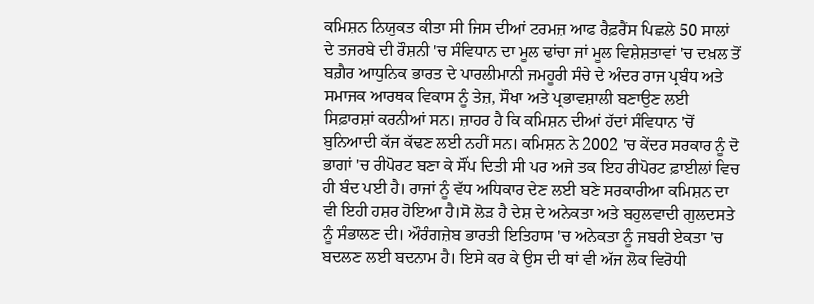ਕਮਿਸ਼ਨ ਨਿਯੁਕਤ ਕੀਤਾ ਸੀ ਜਿਸ ਦੀਆਂ ਟਰਮਜ਼ ਆਫ ਰੈਫ਼ਰੈਂਸ ਪਿਛਲੇ 50 ਸਾਲਾਂ ਦੇ ਤਜਰਬੇ ਦੀ ਰੌਸ਼ਨੀ 'ਚ ਸੰਵਿਧਾਨ ਦਾ ਮੂਲ ਢਾਂਚਾ ਜਾਂ ਮੂਲ ਵਿਸ਼ੇਸ਼ਤਾਵਾਂ 'ਚ ਦਖ਼ਲ ਤੋਂ ਬਗ਼ੈਰ ਆਧੁਨਿਕ ਭਾਰਤ ਦੇ ਪਾਰਲੀਮਾਨੀ ਜਮਹੂਰੀ ਸੰਚੇ ਦੇ ਅੰਦਰ ਰਾਜ ਪ੍ਰਬੰਧ ਅਤੇ ਸਮਾਜਕ ਆਰਥਕ ਵਿਕਾਸ ਨੂੰ ਤੇਜ਼, ਸੌਖਾ ਅਤੇ ਪ੍ਰਭਾਵਸ਼ਾਲੀ ਬਣਾਉਣ ਲਈ ਸਿਫ਼ਾਰਸ਼ਾਂ ਕਰਨੀਆਂ ਸਨ। ਜ਼ਾਹਰ ਹੈ ਕਿ ਕਮਿਸ਼ਨ ਦੀਆਂ ਹੱਦਾਂ ਸੰਵਿਧਾਨ 'ਚੋਂ ਬੁਨਿਆਦੀ ਕੱਜ ਕੱਢਣ ਲਈ ਨਹੀਂ ਸਨ। ਕਮਿਸ਼ਨ ਨੇ 2002 'ਚ ਕੇਂਦਰ ਸਰਕਾਰ ਨੂੰ ਦੋ ਭਾਗਾਂ 'ਚ ਰੀਪੋਰਟ ਬਣਾ ਕੇ ਸੌਂਪ ਦਿਤੀ ਸੀ ਪਰ ਅਜੇ ਤਕ ਇਹ ਰੀਪੋਰਟ ਫ਼ਾਈਲਾਂ ਵਿਚ ਹੀ ਬੰਦ ਪਈ ਹੈ। ਰਾਜਾਂ ਨੂੰ ਵੱਧ ਅਧਿਕਾਰ ਦੇਣ ਲਈ ਬਣੇ ਸਰਕਾਰੀਆ ਕਮਿਸ਼ਨ ਦਾ ਵੀ ਇਹੀ ਹਸ਼ਰ ਹੋਇਆ ਹੈ।ਸੋ ਲੋੜ ਹੈ ਦੇਸ਼ ਦੇ ਅਨੇਕਤਾ ਅਤੇ ਬਹੁਲਵਾਦੀ ਗੁਲਦਸਤੇ ਨੂੰ ਸੰਭਾਲਣ ਦੀ। ਔਰੰਗਜ਼ੇਬ ਭਾਰਤੀ ਇਤਿਹਾਸ 'ਚ ਅਨੇਕਤਾ ਨੂੰ ਜਬਰੀ ਏਕਤਾ 'ਚ ਬਦਲਣ ਲਈ ਬਦਨਾਮ ਹੈ। ਇਸੇ ਕਰ ਕੇ ਉਸ ਦੀ ਥਾਂ ਵੀ ਅੱਜ ਲੋਕ ਵਿਰੋਧੀ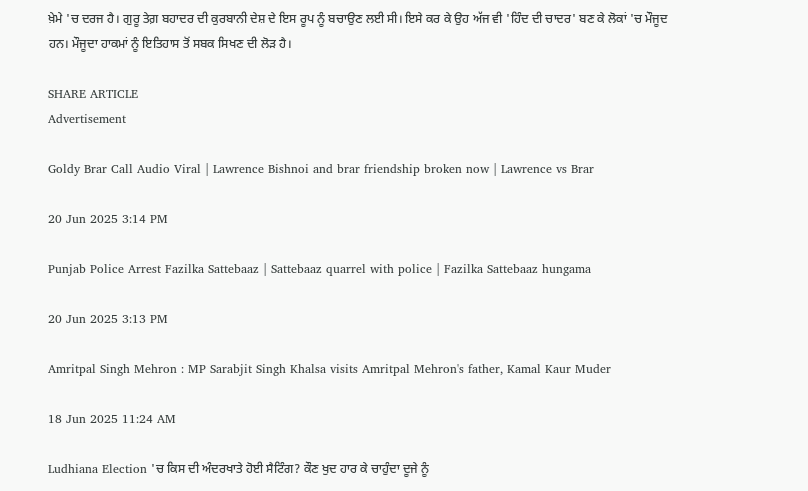ਖ਼ੇਮੇ 'ਚ ਦਰਜ ਹੈ। ਗੁਰੂ ਤੇਗ਼ ਬਹਾਦਰ ਦੀ ਕੁਰਬਾਨੀ ਦੇਸ਼ ਦੇ ਇਸ ਰੂਪ ਨੂੰ ਬਚਾਉਣ ਲਈ ਸੀ। ਇਸੇ ਕਰ ਕੇ ਉਹ ਅੱਜ ਵੀ 'ਹਿੰਦ ਦੀ ਚਾਦਰ' ਬਣ ਕੇ ਲੋਕਾਂ 'ਚ ਮੌਜੂਦ ਹਨ। ਮੌਜੂਦਾ ਹਾਕਮਾਂ ਨੂੰ ਇਤਿਹਾਸ ਤੋਂ ਸਬਕ ਸਿਖਣ ਦੀ ਲੋੜ ਹੈ।

SHARE ARTICLE
Advertisement

Goldy Brar Call Audio Viral | Lawrence Bishnoi and brar friendship broken now | Lawrence vs Brar

20 Jun 2025 3:14 PM

Punjab Police Arrest Fazilka Sattebaaz | Sattebaaz quarrel with police | Fazilka Sattebaaz hungama

20 Jun 2025 3:13 PM

Amritpal Singh Mehron : MP Sarabjit Singh Khalsa visits Amritpal Mehron's father, Kamal Kaur Muder

18 Jun 2025 11:24 AM

Ludhiana Election 'ਚ ਕਿਸ ਦੀ ਅੰਦਰਖਾਤੇ ਹੋਈ ਸੈਟਿੰਗ? ਕੌਣ ਖੁਦ ਹਾਰ ਕੇ ਚਾਹੁੰਦਾ ਦੂਜੇ ਨੂੰ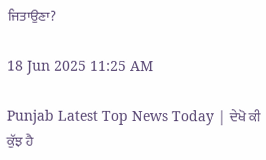ਜਿਤਾਉਣਾ?

18 Jun 2025 11:25 AM

Punjab Latest Top News Today | ਦੇਖੋ ਕੀ ਕੁੱਝ ਹੈ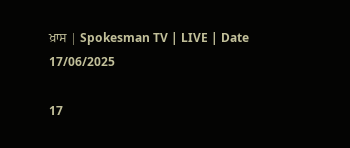ਖ਼ਾਸ | Spokesman TV | LIVE | Date 17/06/2025

17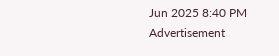Jun 2025 8:40 PM
Advertisement